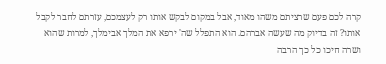קרה לכם פעם שרציתם משהו מאוד, אבל במקום לבקש אותו רק לעצמכם, עזרתם לחבר לקבל אותו? זה בדיוק מה שעשה אברהם. הוא התפלל שה' ירפא את המלך אבימלך, למרות שהוא ושרה חיכו כל כך הרבה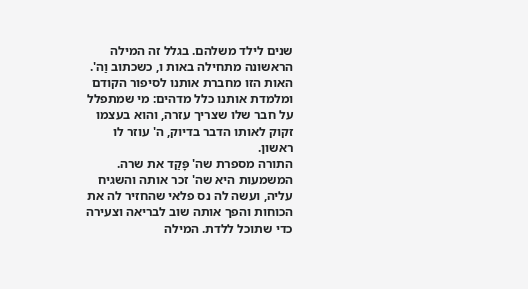שנים לילד משלהם. בגלל זה המילה הראשונה מתחילה באות ו, כשכתוב וַה'. האות הזו מחברת אותנו לסיפור הקודם ומלמדת אותנו כלל מדהים: מי שמתפלל על חבר שלו שצריך עזרה, והוא בעצמו זקוק לאותו הדבר בדיוק, ה' עוזר לו ראשון.
התורה מספרת שה' פָּקַד את שרה. המשמעות היא שה' זכר אותה והשגיח עליה, ועשה לה נס פלאי שהחזיר לה את הכוחות והפך אותה שוב לבריאה וצעירה כדי שתוכל ללדת. המילה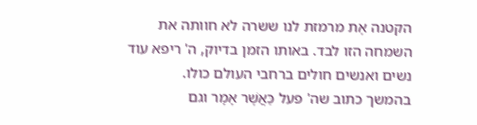הקטנה אֶת מרמזת לנו ששרה לא חוותה את השמחה הזו לבד. באותו הזמן בדיוק, ה' ריפא עוד נשים ואנשים חולים ברחבי העולם כולו.
בהמשך כתוב שה' פעל כַּאֲשֶׁר אָמָר וגם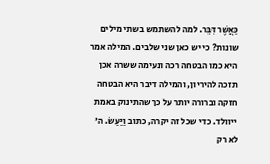כַּאֲשֶׁר דִּבֵּר. למה להשתמש בשתי מילים שונות? כי יש כאן שני שלבים. המילה אמר היא כמו הבטחה רכה ונעימה ששרה אכן תזכה להיריון, והמילה דיבר היא הבטחה חזקה וברורה יותר על כך שהתינוק באמת ייוולד. כדי שכל זה יקרה, כתוב וַיַּעַשׂ. ה' לא רק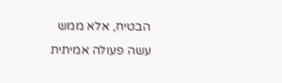הבטיח, אלא ממש עשה פעולה אמיתית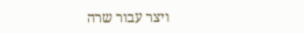ויצר עבור שרה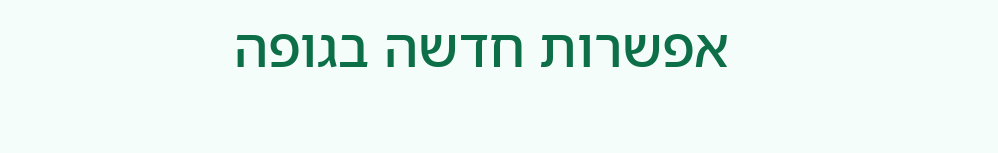אפשרות חדשה בגופה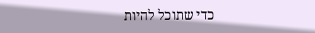כדי שתוכל להיות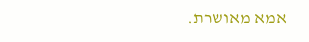אמא מאושרת.